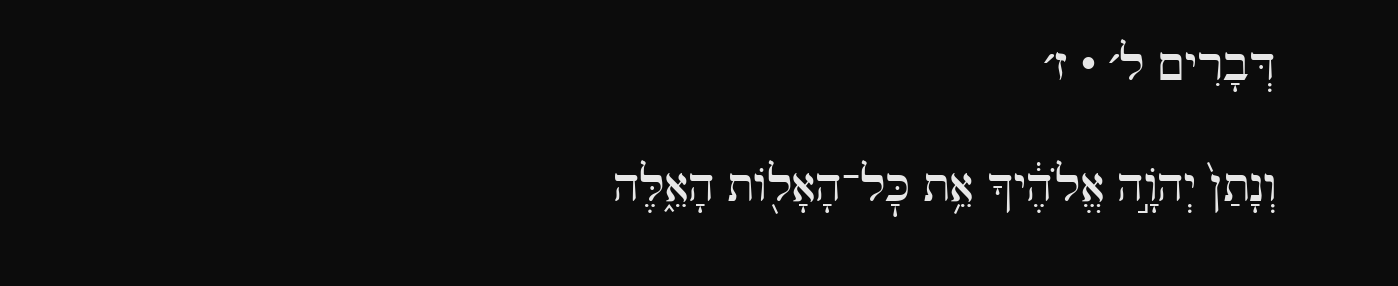דְּבָרִים ל׳ · ז׳

וְנָתַן֙ יְהֹוָ֣ה אֱלֹהֶ֔יךָ אֵ֥ת כׇּל־הָאָל֖וֹת הָאֵ֑לֶּה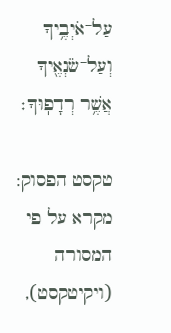עַל־אֹיְבֶ֥יךָ וְעַל־שֹׂנְאֶ֖יךָ אֲשֶׁ֥ר רְדָפֽוּךָ׃

טקסט הפסוק: מקרא על פי המסורה (ויקיטקסט),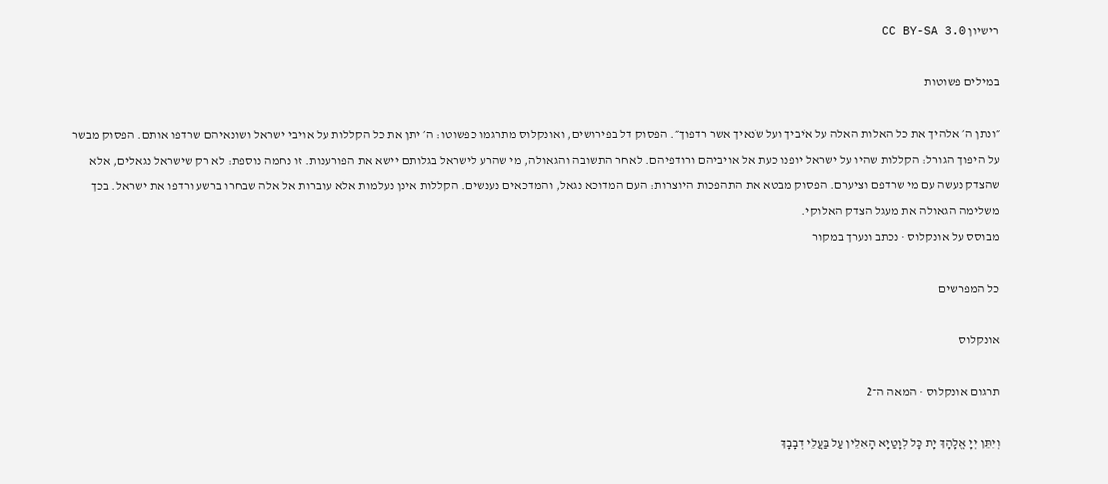רישיון CC BY-SA 3.0

במילים פשוטות

״ונתן ה׳ אלהיך את כל האלות האלה על אֹיביך ועל שֹנאיך אשר רדפוך״. הפסוק דל בפירושים, ואונקלוס מתרגמו כפשוטו: ה׳ יתן את כל הקללות על אויבי ישראל ושונאיהם שרדפו אותם. הפסוק מבשר על היפוך הגורל: הקללות שהיו על ישראל יופנו כעת אל אויביהם ורודפיהם. לאחר התשובה והגאולה, מי שהרע לישראל בגלותם יישא את הפורענות. זו נחמה נוספת: לא רק שישראל נגאלים, אלא שהצדק נעשה עם מי שרדפם וציערם. הפסוק מבטא את התהפכות היוצרות: העם המדוכא נגאל, והמדכאים נענשים. הקללות אינן נעלמות אלא עוברות אל אלה שבחרו ברשע ורדפו את ישראל. בכך משלימה הגאולה את מעגל הצדק האלוקי.
מבוסס על אונקלוס · נכתב ונערך במקור

כל המפרשים

אונקלוס

תרגום אונקלוס · המאה ה־2

וְיִתֵּן יְיָ אֱלָהָךְ יָת כָּל לְוָטַיָא הָאִלֵין עַל בַּעֲלֵי דְבָבָךְ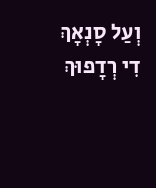וְעַל סָנְאָךְ דִי רְדָפוּךְ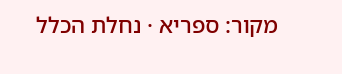מקור: ספריא · נחלת הכלל